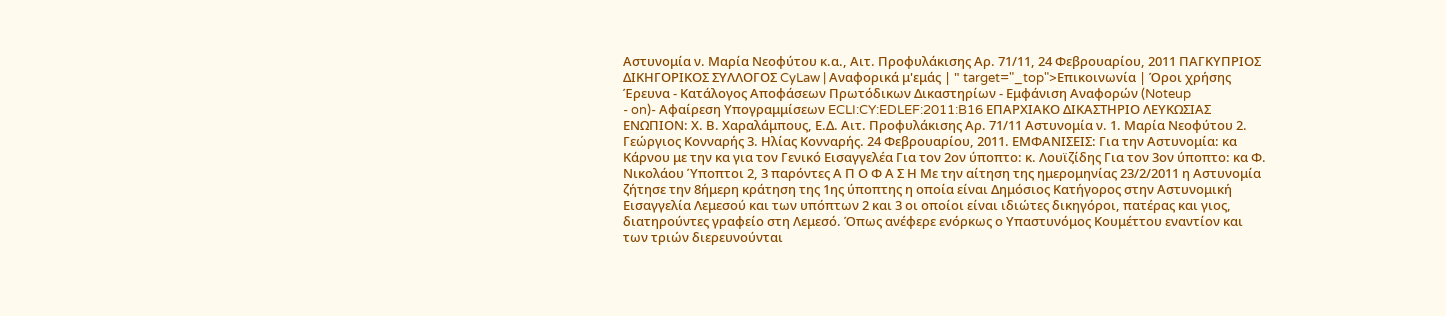Αστυνομία ν. Μαρία Νεοφύτου κ.α., Αιτ. Προφυλάκισης Αρ. 71/11, 24 Φεβρουαρίου, 2011 ΠΑΓΚΥΠΡΙΟΣ ΔΙΚΗΓΟΡΙΚΟΣ ΣΥΛΛΟΓΟΣ CyLaw | Αναφορικά μ'εμάς | " target="_top">Επικοινωνία | Όροι χρήσης Έρευνα - Κατάλογος Αποφάσεων Πρωτόδικων Δικαστηρίων - Εμφάνιση Αναφορών (Noteup
- on)- Αφαίρεση Υπογραμμίσεων ECLI:CY:EDLEF:2011:B16 ΕΠΑΡΧΙΑΚΟ ΔΙΚΑΣΤΗΡΙΟ ΛΕΥΚΩΣΙΑΣ ΕΝΩΠΙΟΝ: Χ. Β. Χαραλάμπους, Ε.Δ. Αιτ. Προφυλάκισης Αρ. 71/11 Αστυνομία ν. 1. Μαρία Νεοφύτου 2. Γεώργιος Κονναρής 3. Ηλίας Κονναρής. 24 Φεβρουαρίου, 2011. ΕΜΦΑΝΙΣΕΙΣ: Για την Αστυνομία: κα Κάρνου με την κα για τον Γενικό Εισαγγελέα Για τον 2ον ύποπτο: κ. Λουϊζίδης Για τον 3ον ύποπτο: κα Φ. Νικολάου Ύποπτοι 2, 3 παρόντες Α Π Ο Φ Α Σ Η Με την αίτηση της ημερομηνίας 23/2/2011 η Αστυνομία ζήτησε την 8ήμερη κράτηση της 1ης ύποπτης η οποία είναι Δημόσιος Κατήγορος στην Αστυνομική Εισαγγελία Λεμεσού και των υπόπτων 2 και 3 οι οποίοι είναι ιδιώτες δικηγόροι, πατέρας και γιος, διατηρούντες γραφείο στη Λεμεσό. Όπως ανέφερε ενόρκως ο Υπαστυνόμος Κουμέττου εναντίον και των τριών διερευνούνται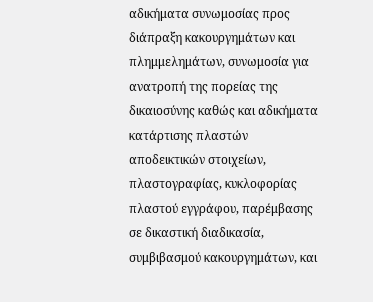αδικήματα συνωμοσίας προς διάπραξη κακουργημάτων και πλημμελημάτων, συνωμοσία για ανατροπή της πορείας της δικαιοσύνης καθώς και αδικήματα κατάρτισης πλαστών αποδεικτικών στοιχείων, πλαστογραφίας, κυκλοφορίας πλαστού εγγράφου, παρέμβασης σε δικαστική διαδικασία, συμβιβασμού κακουργημάτων, και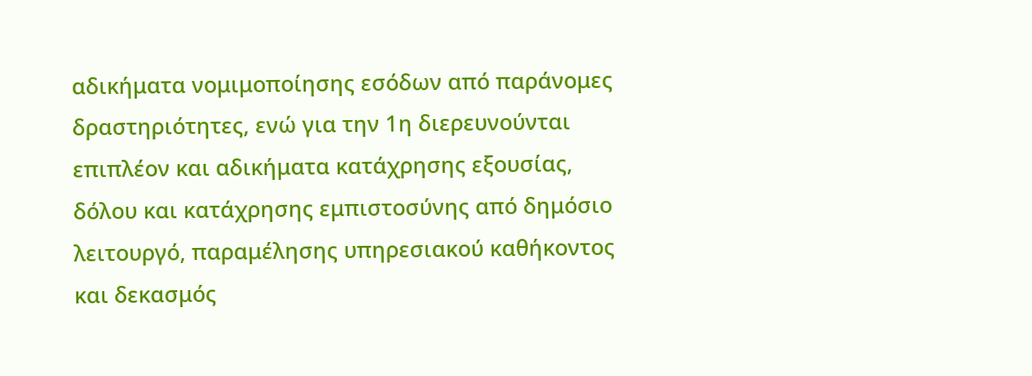αδικήματα νομιμοποίησης εσόδων από παράνομες δραστηριότητες, ενώ για την 1η διερευνούνται επιπλέον και αδικήματα κατάχρησης εξουσίας, δόλου και κατάχρησης εμπιστοσύνης από δημόσιο λειτουργό, παραμέλησης υπηρεσιακού καθήκοντος και δεκασμός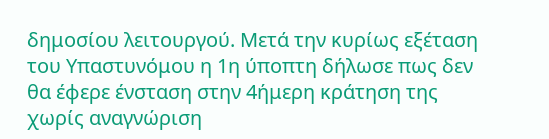δημοσίου λειτουργού. Μετά την κυρίως εξέταση του Υπαστυνόμου η 1η ύποπτη δήλωσε πως δεν θα έφερε ένσταση στην 4ήμερη κράτηση της χωρίς αναγνώριση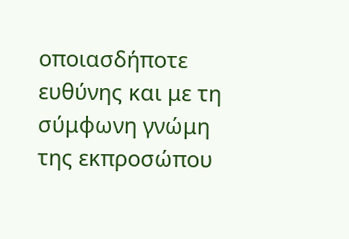οποιασδήποτε ευθύνης και με τη σύμφωνη γνώμη της εκπροσώπου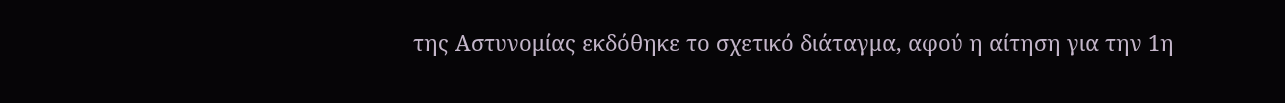της Αστυνομίας εκδόθηκε το σχετικό διάταγμα, αφού η αίτηση για την 1η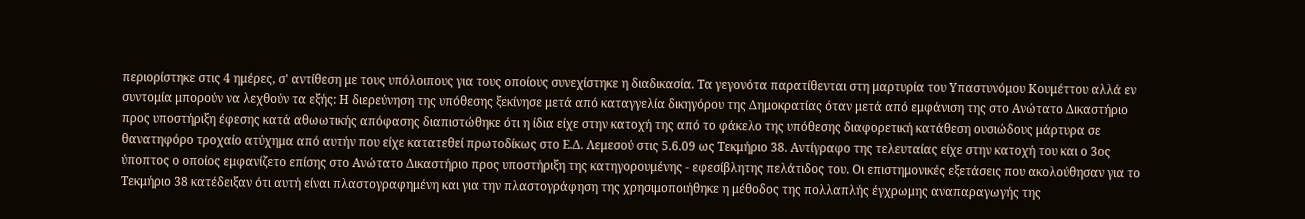περιορίστηκε στις 4 ημέρες, σ' αντίθεση με τους υπόλοιπους για τους οποίους συνεχίστηκε η διαδικασία. Τα γεγονότα παρατίθενται στη μαρτυρία του Υπαστυνόμου Κουμέττου αλλά εν συντομία μπορούν να λεχθούν τα εξής: Η διερεύνηση της υπόθεσης ξεκίνησε μετά από καταγγελία δικηγόρου της Δημοκρατίας όταν μετά από εμφάνιση της στο Ανώτατο Δικαστήριο προς υποστήριξη έφεσης κατά αθωωτικής απόφασης διαπιστώθηκε ότι η ίδια είχε στην κατοχή της από το φάκελο της υπόθεσης διαφορετική κατάθεση ουσιώδους μάρτυρα σε θανατηφόρο τροχαίο ατύχημα από αυτήν που είχε κατατεθεί πρωτοδίκως στο Ε.Δ. Λεμεσού στις 5.6.09 ως Τεκμήριο 38. Αντίγραφο της τελευταίας είχε στην κατοχή του και ο 3ος ύποπτος ο οποίος εμφανίζετο επίσης στο Ανώτατο Δικαστήριο προς υποστήριξη της κατηγορουμένης - εφεσίβλητης πελάτιδος του. Οι επιστημονικές εξετάσεις που ακολούθησαν για το Τεκμήριο 38 κατέδειξαν ότι αυτή είναι πλαστογραφημένη και για την πλαστογράφηση της χρησιμοποιήθηκε η μέθοδος της πολλαπλής έγχρωμης αναπαραγωγής της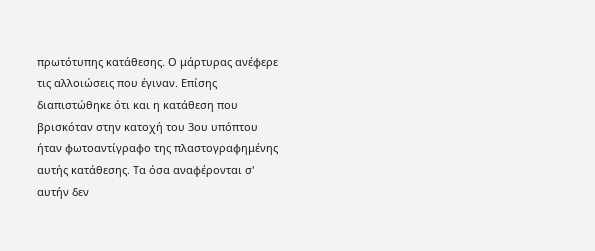πρωτότυπης κατάθεσης. Ο μάρτυρας ανέφερε τις αλλοιώσεις που έγιναν. Επίσης διαπιστώθηκε ότι και η κατάθεση που βρισκόταν στην κατοχή του 3ου υπόπτου ήταν φωτοαντίγραφο της πλαστογραφημένης αυτής κατάθεσης. Τα όσα αναφέρονται σ' αυτήν δεν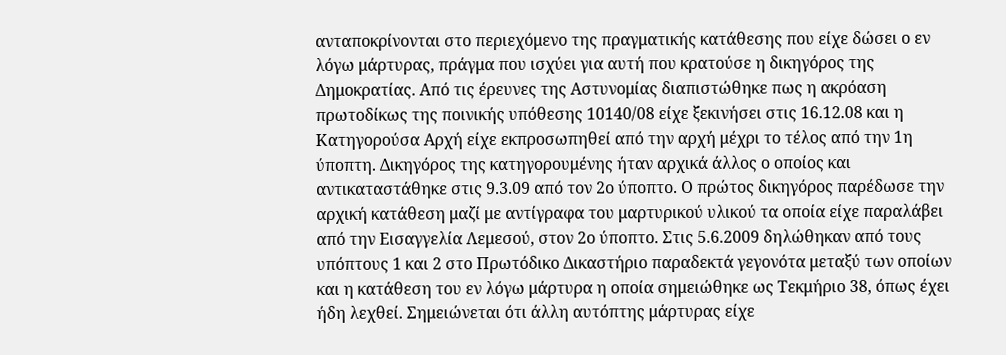ανταποκρίνονται στο περιεχόμενο της πραγματικής κατάθεσης που είχε δώσει ο εν λόγω μάρτυρας, πράγμα που ισχύει για αυτή που κρατούσε η δικηγόρος της Δημοκρατίας. Από τις έρευνες της Αστυνομίας διαπιστώθηκε πως η ακρόαση πρωτοδίκως της ποινικής υπόθεσης 10140/08 είχε ξεκινήσει στις 16.12.08 και η Κατηγορούσα Αρχή είχε εκπροσωπηθεί από την αρχή μέχρι το τέλος από την 1η ύποπτη. Δικηγόρος της κατηγορουμένης ήταν αρχικά άλλος ο οποίος και αντικαταστάθηκε στις 9.3.09 από τον 2ο ύποπτο. Ο πρώτος δικηγόρος παρέδωσε την αρχική κατάθεση μαζί με αντίγραφα του μαρτυρικού υλικού τα οποία είχε παραλάβει από την Εισαγγελία Λεμεσού, στον 2ο ύποπτο. Στις 5.6.2009 δηλώθηκαν από τους υπόπτους 1 και 2 στο Πρωτόδικο Δικαστήριο παραδεκτά γεγονότα μεταξύ των οποίων και η κατάθεση του εν λόγω μάρτυρα η οποία σημειώθηκε ως Τεκμήριο 38, όπως έχει ήδη λεχθεί. Σημειώνεται ότι άλλη αυτόπτης μάρτυρας είχε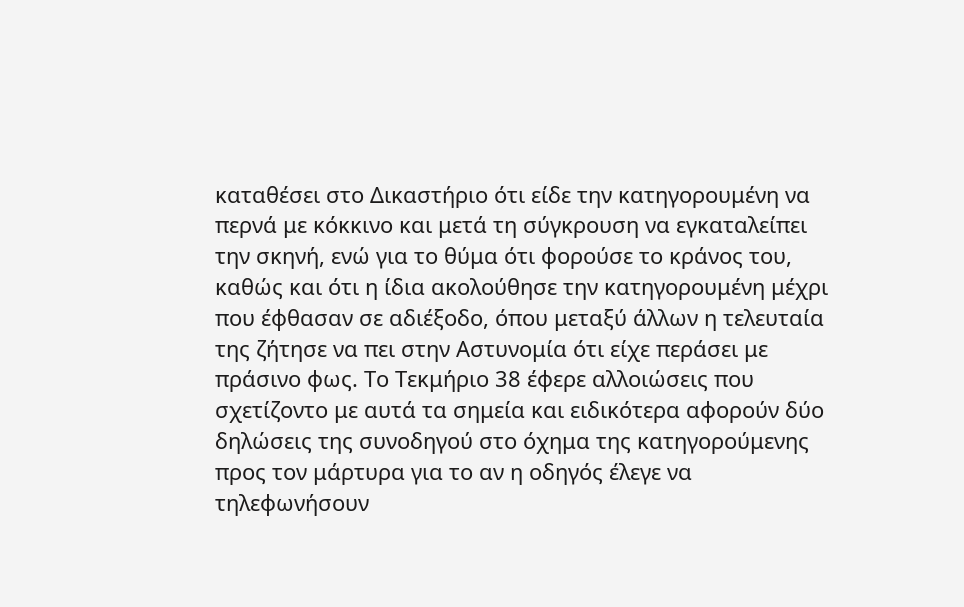καταθέσει στο Δικαστήριο ότι είδε την κατηγορουμένη να περνά με κόκκινο και μετά τη σύγκρουση να εγκαταλείπει την σκηνή, ενώ για το θύμα ότι φορούσε το κράνος του, καθώς και ότι η ίδια ακολούθησε την κατηγορουμένη μέχρι που έφθασαν σε αδιέξοδο, όπου μεταξύ άλλων η τελευταία της ζήτησε να πει στην Αστυνομία ότι είχε περάσει με πράσινο φως. Το Τεκμήριο 38 έφερε αλλοιώσεις που σχετίζοντο με αυτά τα σημεία και ειδικότερα αφορούν δύο δηλώσεις της συνοδηγού στο όχημα της κατηγορούμενης προς τον μάρτυρα για το αν η οδηγός έλεγε να τηλεφωνήσουν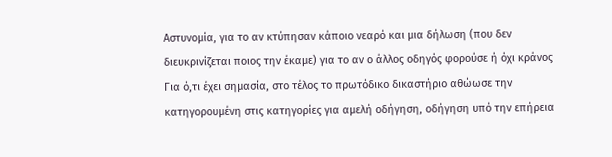Αστυνομία, για το αν κτύπησαν κάποιο νεαρό και μια δήλωση (που δεν διευκρινίζεται ποιος την έκαμε) για το αν ο άλλος οδηγός φορούσε ή όχι κράνος Για ό,τι έχει σημασία, στο τέλος το πρωτόδικο δικαστήριο αθώωσε την κατηγορουμένη στις κατηγορίες για αμελή οδήγηση, οδήγηση υπό την επήρεια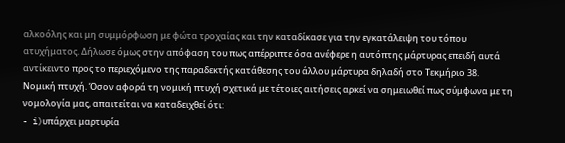αλκοόλης και μη συμμόρφωση με φώτα τροχαίας και την καταδίκασε για την εγκατάλειψη του τόπου ατυχήματος. Δήλωσε όμως στην απόφαση του πως απέρριπτε όσα ανέφερε η αυτόπτης μάρτυρας επειδή αυτά αντίκειντο προς το περιεχόμενο της παραδεκτής κατάθεσης του άλλου μάρτυρα δηλαδή στο Τεκμήριο 38. Νομική πτυχή. Όσον αφορά τη νομική πτυχή σχετικά με τέτοιες αιτήσεις αρκεί να σημειωθεί πως σύμφωνα με τη νομολογία μας, απαιτείται να καταδειχθεί ότι:
- i)υπάρχει μαρτυρία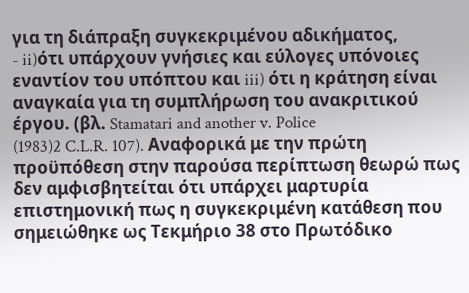για τη διάπραξη συγκεκριμένου αδικήματος,
- ii)ότι υπάρχουν γνήσιες και εύλογες υπόνοιες εναντίον του υπόπτου και iii) ότι η κράτηση είναι αναγκαία για τη συμπλήρωση του ανακριτικού έργου. (βλ. Stamatari and another v. Police
(1983)2 C.L.R. 107). Αναφορικά με την πρώτη προϋπόθεση στην παρούσα περίπτωση θεωρώ πως δεν αμφισβητείται ότι υπάρχει μαρτυρία επιστημονική πως η συγκεκριμένη κατάθεση που σημειώθηκε ως Τεκμήριο 38 στο Πρωτόδικο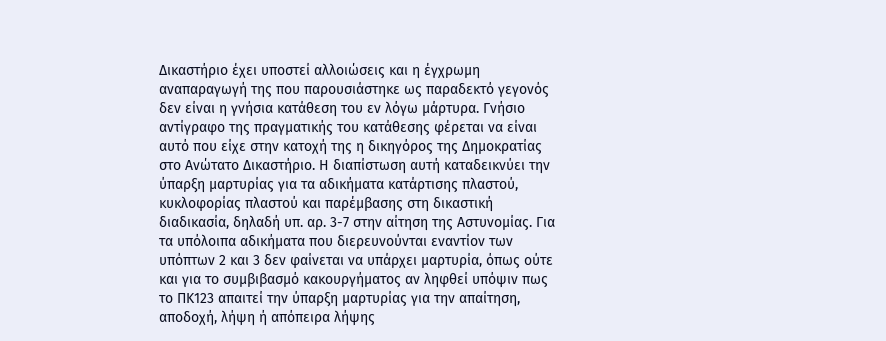Δικαστήριο έχει υποστεί αλλοιώσεις και η έγχρωμη αναπαραγωγή της που παρουσιάστηκε ως παραδεκτό γεγονός δεν είναι η γνήσια κατάθεση του εν λόγω μάρτυρα. Γνήσιο αντίγραφο της πραγματικής του κατάθεσης φέρεται να είναι αυτό που είχε στην κατοχή της η δικηγόρος της Δημοκρατίας στο Ανώτατο Δικαστήριο. Η διαπίστωση αυτή καταδεικνύει την ύπαρξη μαρτυρίας για τα αδικήματα κατάρτισης πλαστού, κυκλοφορίας πλαστού και παρέμβασης στη δικαστική διαδικασία, δηλαδή υπ. αρ. 3-7 στην αίτηση της Αστυνομίας. Για τα υπόλοιπα αδικήματα που διερευνούνται εναντίον των υπόπτων 2 και 3 δεν φαίνεται να υπάρχει μαρτυρία, όπως ούτε και για το συμβιβασμό κακουργήματος αν ληφθεί υπόψιν πως το ΠΚ123 απαιτεί την ύπαρξη μαρτυρίας για την απαίτηση, αποδοχή, λήψη ή απόπειρα λήψης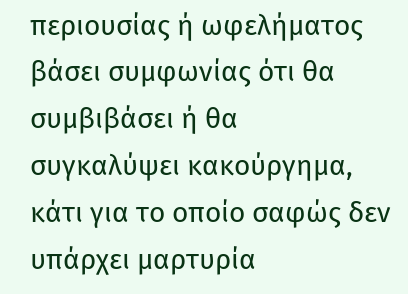περιουσίας ή ωφελήματος βάσει συμφωνίας ότι θα συμβιβάσει ή θα συγκαλύψει κακούργημα, κάτι για το οποίο σαφώς δεν υπάρχει μαρτυρία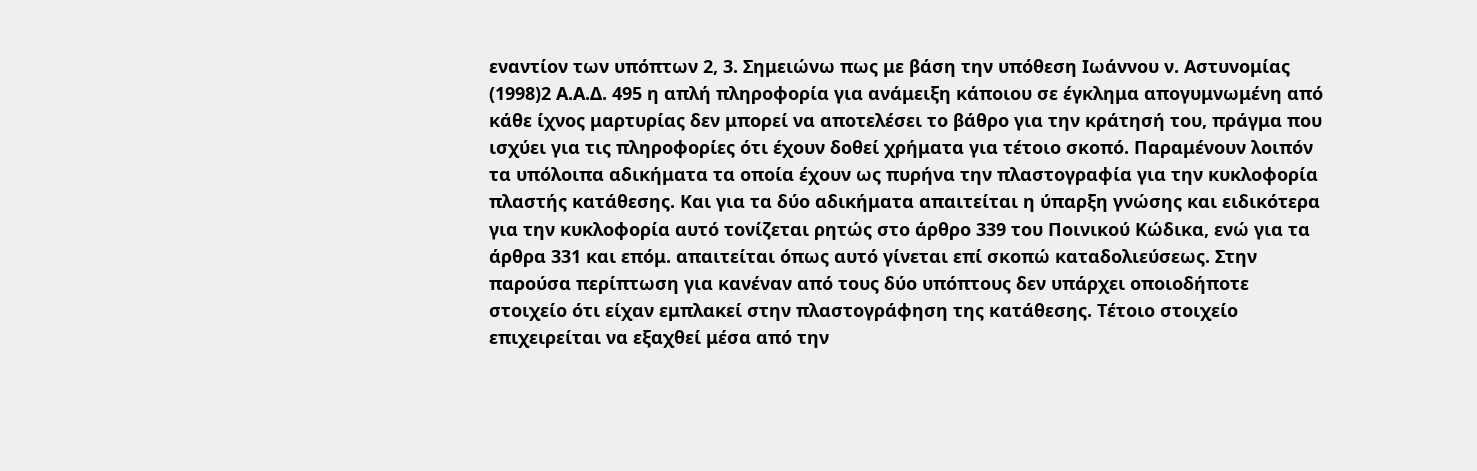εναντίον των υπόπτων 2, 3. Σημειώνω πως με βάση την υπόθεση Ιωάννου ν. Αστυνομίας
(1998)2 Α.Α.Δ. 495 η απλή πληροφορία για ανάμειξη κάποιου σε έγκλημα απογυμνωμένη από κάθε ίχνος μαρτυρίας δεν μπορεί να αποτελέσει το βάθρο για την κράτησή του, πράγμα που ισχύει για τις πληροφορίες ότι έχουν δοθεί χρήματα για τέτοιο σκοπό. Παραμένουν λοιπόν τα υπόλοιπα αδικήματα τα οποία έχουν ως πυρήνα την πλαστογραφία για την κυκλοφορία πλαστής κατάθεσης. Και για τα δύο αδικήματα απαιτείται η ύπαρξη γνώσης και ειδικότερα για την κυκλοφορία αυτό τονίζεται ρητώς στο άρθρο 339 του Ποινικού Κώδικα, ενώ για τα άρθρα 331 και επόμ. απαιτείται όπως αυτό γίνεται επί σκοπώ καταδολιεύσεως. Στην παρούσα περίπτωση για κανέναν από τους δύο υπόπτους δεν υπάρχει οποιοδήποτε στοιχείο ότι είχαν εμπλακεί στην πλαστογράφηση της κατάθεσης. Τέτοιο στοιχείο επιχειρείται να εξαχθεί μέσα από την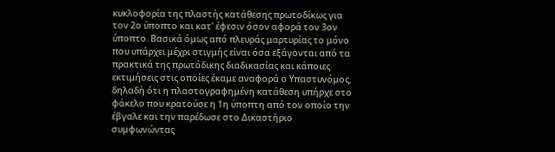κυκλοφορία της πλαστής κατάθεσης πρωτοδίκως για τον 2ο ύποπτο και κατ' έφεσιν όσον αφορά τον 3ον ύποπτο. Βασικά όμως από πλευράς μαρτυρίας το μόνο που υπάρχει μέχρι στιγμής είναι όσα εξάγονται από τα πρακτικά της πρωτόδικης διαδικασίας και κάποιες εκτιμήσεις στις οποίες έκαμε αναφορά ο Υπαστυνόμος, δηλαδή ότι η πλαστογραφημένη κατάθεση υπήρχε στο φάκελο που κρατούσε η 1η ύποπτη από τον οποίο την έβγαλε και την παρέδωσε στο Δικαστήριο συμφωνώντας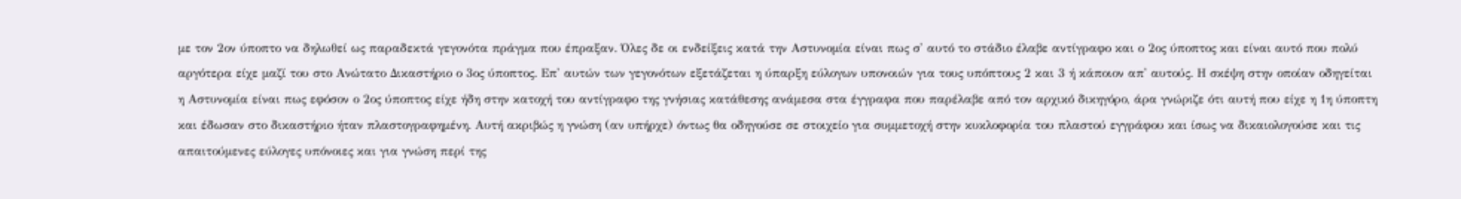με τον 2ον ύποπτο να δηλωθεί ως παραδεκτά γεγονότα πράγμα που έπραξαν. Όλες δε οι ενδείξεις κατά την Αστυνομία είναι πως σ' αυτό το στάδιο έλαβε αντίγραφο και ο 2ος ύποπτος και είναι αυτό που πολύ αργότερα είχε μαζί του στο Ανώτατο Δικαστήριο ο 3ος ύποπτος. Επ' αυτών των γεγονότων εξετάζεται η ύπαρξη εύλογων υπονοιών για τους υπόπτους 2 και 3 ή κάποιον απ' αυτούς. Η σκέψη στην οποίαν οδηγείται η Αστυνομία είναι πως εφόσον ο 2ος ύποπτος είχε ήδη στην κατοχή του αντίγραφο της γνήσιας κατάθεσης ανάμεσα στα έγγραφα που παρέλαβε από τον αρχικό δικηγόρο, άρα γνώριζε ότι αυτή που είχε η 1η ύποπτη και έδωσαν στο δικαστήριο ήταν πλαστογραφημένη. Αυτή ακριβώς η γνώση (αν υπήρχε) όντως θα οδηγούσε σε στοιχείο για συμμετοχή στην κυκλοφορία του πλαστού εγγράφου και ίσως να δικαιολογούσε και τις απαιτούμενες εύλογες υπόνοιες και για γνώση περί της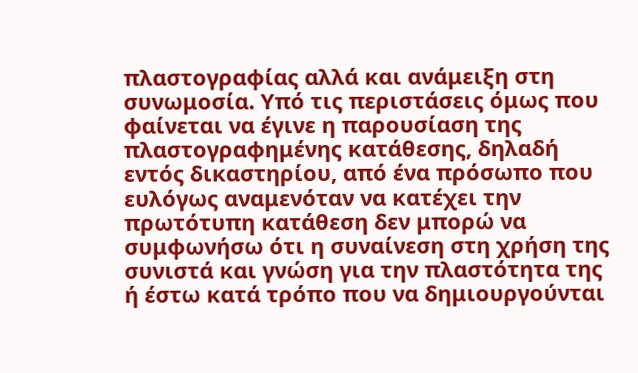πλαστογραφίας αλλά και ανάμειξη στη συνωμοσία. Υπό τις περιστάσεις όμως που φαίνεται να έγινε η παρουσίαση της πλαστογραφημένης κατάθεσης, δηλαδή εντός δικαστηρίου, από ένα πρόσωπο που ευλόγως αναμενόταν να κατέχει την πρωτότυπη κατάθεση δεν μπορώ να συμφωνήσω ότι η συναίνεση στη χρήση της συνιστά και γνώση για την πλαστότητα της ή έστω κατά τρόπο που να δημιουργούνται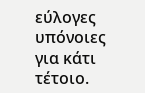εύλογες υπόνοιες για κάτι τέτοιο.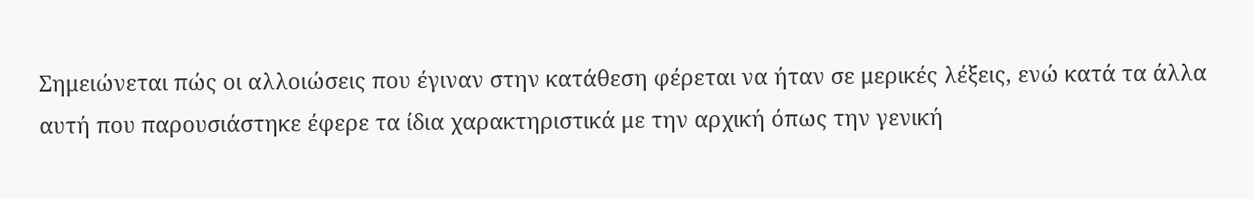Σημειώνεται πώς οι αλλοιώσεις που έγιναν στην κατάθεση φέρεται να ήταν σε μερικές λέξεις, ενώ κατά τα άλλα αυτή που παρουσιάστηκε έφερε τα ίδια χαρακτηριστικά με την αρχική όπως την γενική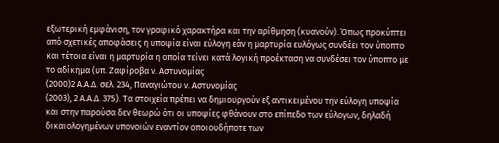εξωτερική εμφάνιση, τον γραφικό χαρακτήρα και την αρίθμηση (κυανούν). Όπως προκύπτει από σχετικές αποφάσεις η υποψία είναι εύλογη εάν η μαρτυρία ευλόγως συνδέει τον ύποπτο και τέτοια είναι η μαρτυρία η οποία τείνει κατά λογική προέκταση να συνδέσει τον ύποπτο με το αδίκημα (υπ. Ζαφίροβα ν. Αστυνομίας
(2000)2 Α.Α.Δ. σελ. 234, Παναγιώτου ν. Αστυνομίας
(2003), 2 Α.Α.Δ. 375). Τα στοιχεία πρέπει να δημιουργούν εξ αντικειμένου την εύλογη υποψία και στην παρούσα δεν θεωρώ ότι οι υποψίες φθάνουν στο επίπεδο των εύλογων, δηλαδή δικαιολογημένων υπονοιών εναντίον οποιουδήποτε των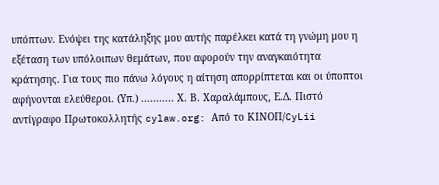υπόπτων. Ενόψει της κατάληξης μου αυτής παρέλκει κατά τη γνώμη μου η εξέταση των υπόλοιπων θεμάτων, που αφορούν την αναγκαιότητα κράτησης. Για τους πιο πάνω λόγους η αίτηση απορρίπτεται και οι ύποπτοι αφήνονται ελεύθεροι. (Υπ.) ........... Χ. Β. Χαραλάμπους, Ε.Δ. Πιστό αντίγραφο Πρωτοκολλητής cylaw.org: Από το ΚΙΝOΠ/CyLii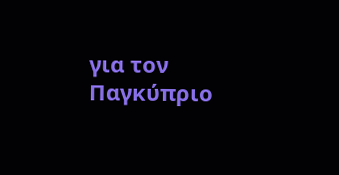για τον Παγκύπριο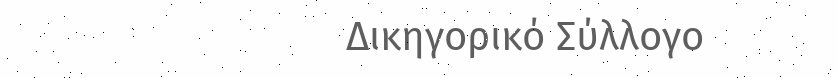Δικηγορικό Σύλλογο